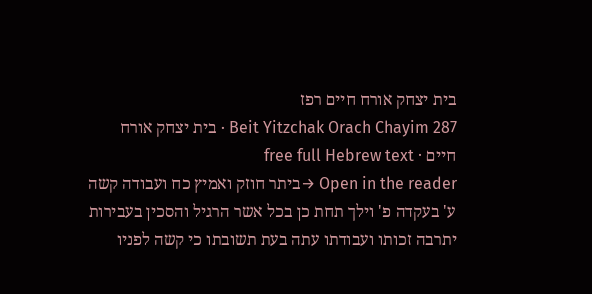בית יצחק אורח חיים רפז
Beit Yitzchak Orach Chayim 287 · בית יצחק אורח חיים · free full Hebrew text
Open in the reader →ביתר חוזק ואמיץ כח ועבודה קשה ע' בעקדה פ' וילך תחת כן בכל אשר הרגיל והסכין בעבירות יתרבה זכותו ועבודתו עתה בעת תשובתו כי קשה לפניו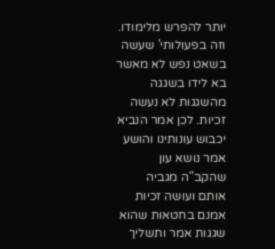יותר להפרש מלימודו. וזה בפעולותי' שעשה בשאט נפש לא מאשר בא לידו בשגגה מהשגגות לא נעשה זכיות. לכן אמר הנביא יכבוש עונותינו והושע אמר נושא עון שהקב"ה מגביה אותם ועושה זכיות אמנם בחטאות שהוא שגגות אמר ותשליך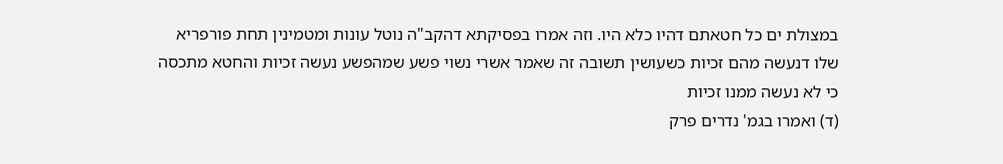במצולת ים כל חטאתם דהיו כלא היו. וזה אמרו בפסיקתא דהקב"ה נוטל עונות ומטמינין תחת פורפריא שלו דנעשה מהם זכיות כשעושין תשובה זה שאמר אשרי נשוי פשע שמהפשע נעשה זכיות והחטא מתכסה כי לא נעשה ממנו זכיות
(ד) ואמרו בגמ' נדרים פרק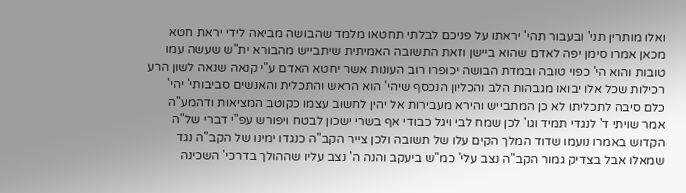ואלו מותרין תני' ובעבור תהי' יראתו על פניכם לבלתי תחטאו מלמד שהבושה מביאה לידי יראת חטא מכאן אמרו סימן יפה לאדם שהוא ביישן וזאת התשובה האמיתית שיתבייש מהבורא ית"ש שעשה עמו טובות והוא הי' כפוי טובה ובמדת הבושה יכופרו רוב העונות אשר יחטא האדם ע"י קנאה שנאה לשון הרע רכילות שכל אלו יבואו מגבהות הלב והכליון הנכסף שיהי' הוא הראש והתכלית והאנשים סביבותי' יהי' כלם סיבה לתכליתו לא כן המתבייש והירא מעבירות אל יהין לחשוב עצמו כקוטב המציאות ודהמע"ה אמר שויתי ד' לנגדי תמיד וגו' לכן שמח לבי ויגל כבודי אף בשרי ישכון לבטח ויפורש עפ"י דברי של"ה הקדוש באמרו נועמו שדוד המלך הקים עלו של תשובה ולכן צייר הקב"ה כנגדו ימינו של הקב"ה נגד שמאלו אבל בצדיק גמור הקב"ה נצב עלי' כמ"ש ביעקב והנה ה' נצב עליו שההולך בדרכי' השכינה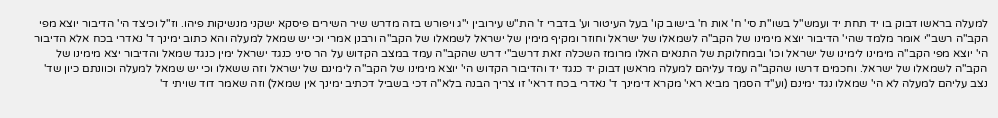למעלה בראשו דבוק בו יד תחת יד ועמש"ל בשו"ת סי' ח' אות ח' בישוב קו' בעל העיטור וע' בדברי ז' הת"ש עירובין י"ג ויפורש בזה מדרש שיר השירים פיסקא ישקני מנשיקות פיהו. וז"ל וכיצד הי' הדיבור יוצא מפי הקב"ה רשב"י אומר מלמד שהי' הדיבור יוצא מימינו של הקב"ה לשמאלו של ישראל וחוזר ומקיף מימין של ישראל לשמאלו של הקב"ה ורבנן אמרי וכי יש שמאל למעלה והא כתוב ימינך ד' נאדרי בכח אלא הדיבור הי' יוצא מפי הקב"ה מימינו לימינו של ישראל וכו' ובמחלוקת של התנאים האלו מרומז השכלה זאת דרשב"י דרש שהקב"ה עמד במצב הקדוש על הר סיני כנגד ישראל ימין כנגד שמאל והדיבור יצא מימינו של הקב"ה לשמאלו של ישראל. וחכמים דרשו שהקב"ה עמד עליהם למעלה מראשן דבוק יד כנגד יד והדיבור הקדוש הי' יוצא מימינו של הקב"ה לימינם של ישראל וזה ששאלו וכי יש שמאל למעלה וכוונתם כיון שד' נצב עליהם למעלה לא הי' שמאלו נגד ימינם (וע"ד הסמך מביא ראי' מקרא דימינך ד' נאדרי בכח דראי' זו צריך הבנה בלא"ה דכי בשביל דכתיב ימינך אין שמאל) וזה שאמר דוד שויתי ד'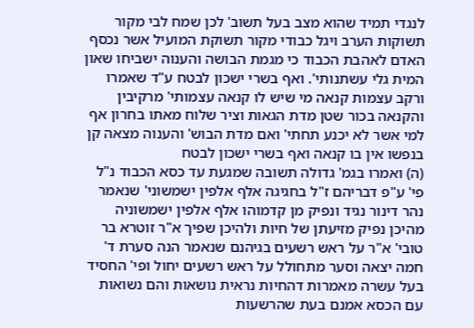לנגדי תמיד שהוא מצב בעל תשוב' לכן שמח לבי מקור תשוקות הערב ויגל כבודי מקור תשוקת המועיל אשר נכסף האדם לאהבת הכבוד כי מגמת הבושה והענוה ישביחו שאון המית גלי עשתנותי'. ואף בשרי ישכון לבטח ע"ד שאמרו ורקב עצמות קנאה מי שיש לו קנאה עצמותי' מרקיבין והקנאה בכור שטן מדת הגאות וציר שלוח מאתו בחרון אף למי אשר לא יכנע תחתי' ואם מדת הבוש' והענוה מצאה קן בנפשו אין בו קנאה ואף בשרי ישכון לבטח
(ה) ואמרו בגמ' גדולה תשובה שמגעת עד כסא הכבוד נ"ל פי' ע"פ דבריהם ז"ל בחגיגה אלף אלפין ישמשוני' שנאמר נהר דינור נגיד ונפיק מן קדמוהו אלף אלפין ישמשוניה מהיכן נפיק מזיעתן של חיות ולהיכן שפיך א"ר זוטרא בר טובי' א"ר על ראש רשעים בגיהנם שנאמר הנה סערת ד' חמה יצאה וסער מתחולל על ראש רשעים יחול ופי' החסיד בעל עשרה מאמרות דהחיות נראית נושאות והם נשואות עם הכסא אמנם בעת שהרשעות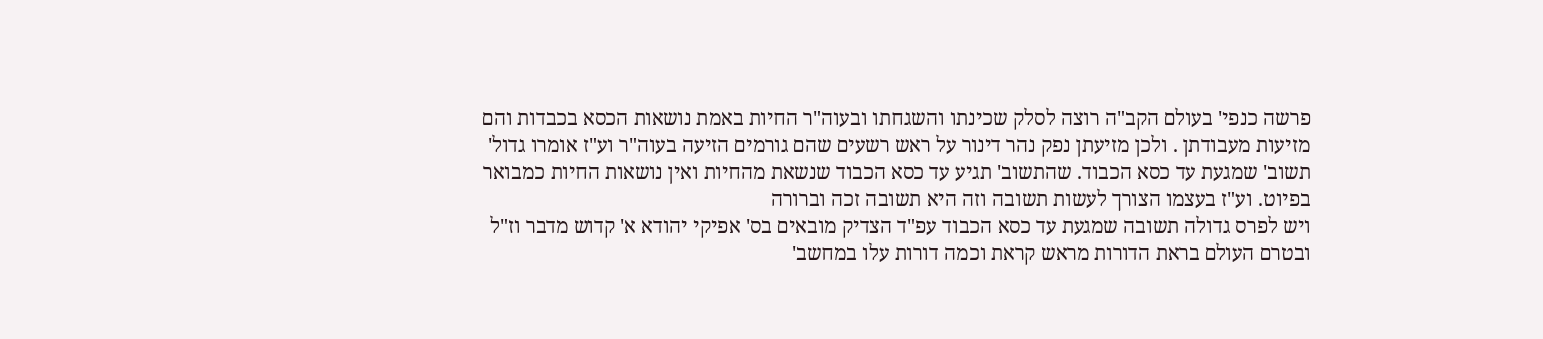פרשה כנפי' בעולם הקב"ה רוצה לסלק שכינתו והשגחתו ובעוה"ר החיות באמת נושאות הכסא בכבדות והם מזיעות מעבודתן . ולכן מזיעתן נפק נהר דינור על ראש רשעים שהם גורמים הזיעה בעוה"ר וע"ז אומרו גדול' תשוב' שמגעת עד כסא הכבוד. שהתשוב' תגיע עד כסא הכבוד שנשאת מהחיות ואין נושאות החיות כמבואר בפיוט. וע"ז בעצמו הצורך לעשות תשובה וזה היא תשובה זכה וברורה
ויש לפרס גדולה תשובה שמגעת עד כסא הכבוד עפ"ד הצדיק מובאים בס' אפיקי יהודא א' קדוש מדבר וז"ל ובטרם העולם בראת הדורות מראש קראת וכמה דורות עלו במחשב'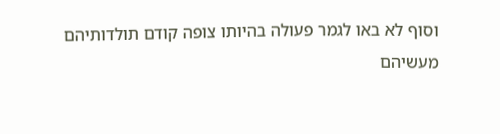וסוף לא באו לגמר פעולה בהיותו צופה קודם תולדותיהם מעשיהם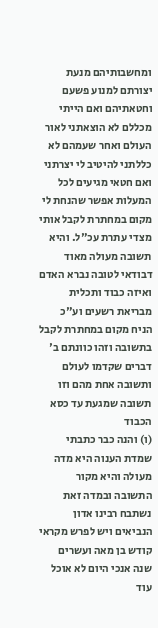ומחשבותיהם מנעת יצורתם למנוע פשעם וחטאתיהם ואם הייתי מכללם לא הוצאתני לאור העולם ואחר שעמהם לא כללתני להיטיב לי יצרתני ואם חטאי מגיעים לכל המעלות אפשר שהנחת לי מקום במחתרת לקבל אותי מצדי עתרת עכ"ל. והיא תשובה מעולה מאוד דבודאי לטובה נברא האדם ואיזה כבוד ותכלית מבריאת רשעים וע"כ הניח מקום במחתרת לקבל בתשובה וזהו כוונתם ב' דברים שקדמו לעולם ותשובה אחת מהם וזו תשובה שמגעת עד כסא הכבוד
(ו) והנה כבר כתבתי שמדת הענוה היא מדה מעולה והיא מקור התשובה ובמדה זאת נשתבח רבינו אדון הנביאים ויש לפרש מקראי קודש בן מאה ועשרים שנה אנכי היום לא אוכל עוד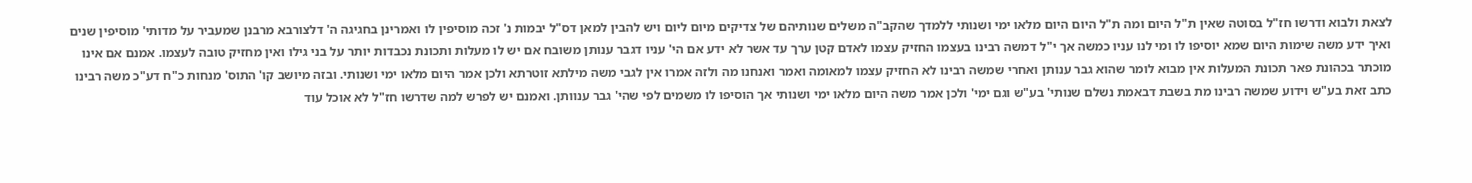לצאת ולבוא ודרשו חז"ל בסוטה שאין ת"ל היום ומה ת"ל היום היום מלאו ימי ושנותי ללמדך שהקב"ה משלים שנותיהם של צדיקים מיום ליום ויש להבין למאן דס"ל יבמות נ' זכה מוסיפין לו ואמרינן בחגיגה ה' דלצורבא מרבנן שמעביר על מדותי' מוסיפין שנים ואיך ידע משה שימות היום שמא יוסיפו לו ומי לנו עניו כמשה אך י"ל דמשה רבינו בעצמו החזיק עצמו לאדם קטן ערך עד אשר לא ידע אם הי' עניו דגבר ענותן משובח אם יש לו מעלות ותכונת נכבדות יותר על בני גילו ואין מחזיק טובה לעצמו. אמנם אם אינו מוכתר בכהונת פאר תכונת המעלות אין מבוא לומר שהוא גבר ענותן ואחרי שמשה רבינו לא החזיק עצמו למאומה ואמר ואנחנו מה ולזה אמרו אין לגבי משה מילתא זוטרתא ולכן אמר היום מלאו ימי ושנותי. ובזה מיושב קו' התוס' מנחות כ"ח דע"כ משה רבינו כתב זאת בע"ש וידוע שמשה רבינו מת בשבת דבאמת נשלם שנותי' בע"ש וגם ימי' ולכן אמר משה היום מלאו ימי ושנותי אך הוסיפו לו משמים לפי שהי' גבר ענוותן. ואמנם יש לפרש למה שדרשו חז"ל לא אוכל עוד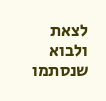לצאת ולבוא שנסתמו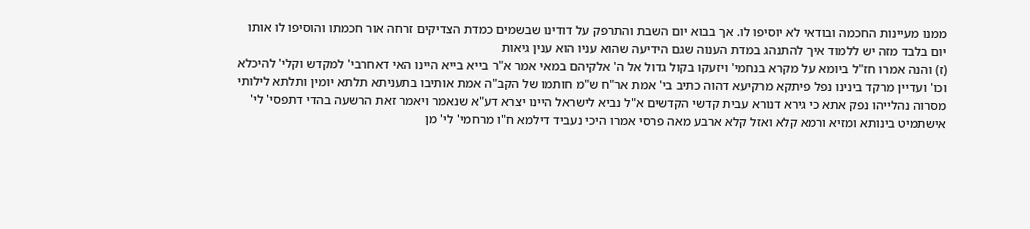ממנו מעיינות החכמה ובודאי לא יוסיפו לו. אך בבוא יום השבת והתרפק על דודינו שבשמים כמדת הצדיקים זרחה אור חכמתו והוסיפו לו אותו יום בלבד מזה יש ללמוד איך להתנהג במדת הענוה שגם הידיעה שהוא עניו הוא ענין גיאות
(ז) והנה אמרו חז"ל ביומא על מקרא בנחמי' ויזעקו בקול גדול אל ה' אלקיהם במאי אמר א"ר בייא בייא היינו האי דאחרבי' למקדש וקלי' להיכלא וכו' ועדיין מרקד בינינו נפל פיתקא מרקיעא דהוה כתיב בי' אמת אר"ח ש"מ חותמו של הקב"ה אמת אותיבו בתעניתא תלתא יומין ותלתא לילותי מסרוה נהלייהו נפק אתא כי גירא דנורא עבית קדשי הקדשים א"ל נביא לישראל היינו יצרא דע"א שנאמר ויאמר זאת הרשעה בהדי דתפסי' לי' אישתמיט בינותא ומזיא ורמא קלא ואזל קלא ארבע מאה פרסי אמרו היכי נעביד דילמא ח"ו מרחמי' לי' מן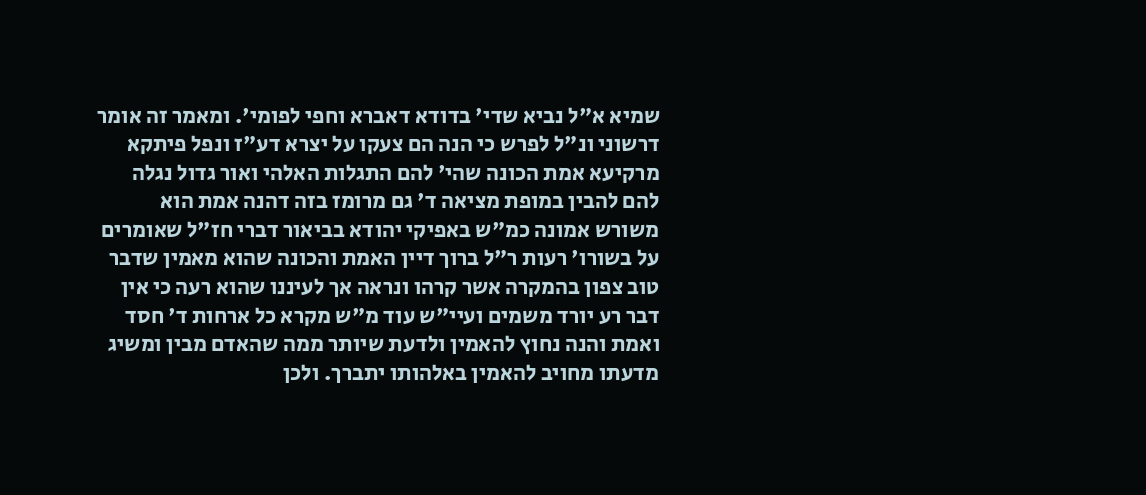שמיא א"ל נביא שדי' בדודא דאברא וחפי לפומי'. ומאמר זה אומר דרשוני ונ"ל לפרש כי הנה הם צעקו על יצרא דע"ז ונפל פיתקא מרקיעא אמת הכונה שהי' להם התגלות האלהי ואור גדול נגלה להם להבין במופת מציאה ד' גם מרומז בזה דהנה אמת הוא משורש אמונה כמ"ש באפיקי יהודא בביאור דברי חז"ל שאומרים על בשורו' רעות ר"ל ברוך דיין האמת והכונה שהוא מאמין שדבר טוב צפון בהמקרה אשר קרהו ונראה אך לעיננו שהוא רעה כי אין דבר רע יורד משמים ועיי"ש עוד מ"ש מקרא כל ארחות ד' חסד ואמת והנה נחוץ להאמין ולדעת שיותר ממה שהאדם מבין ומשיג מדעתו מחויב להאמין באלהותו יתברך. ולכן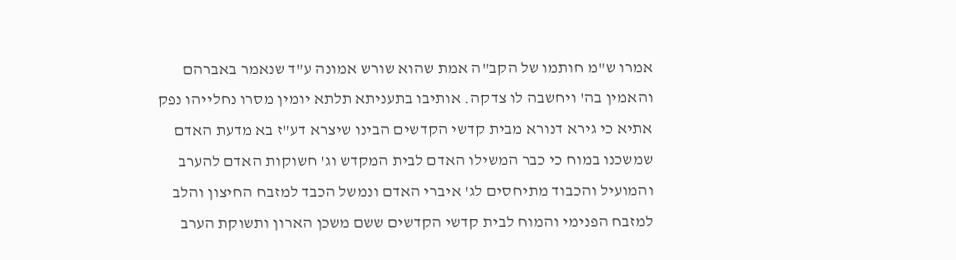אמרו ש"מ חותמו של הקב"ה אמת שהוא שורש אמונה ע"ד שנאמר באברהם והאמין בה' ויחשבה לו צדקה. אותיבו בתעניתא תלתא יומין מסרו נחלייהו נפק אתיא כי גירא דנורא מבית קדשי הקדשים הבינו שיצרא דע"ז בא מדעת האדם שמשכנו במוח כי כבר המשילו האדם לבית המקדש וג' חשוקות האדם להערב והמועיל והכבוד מתיחסים לג' איברי האדם ונמשל הכבד למזבח החיצון והלב למזבח הפנימי והמוח לבית קדשי הקדשים ששם משכן הארון ותשוקת הערב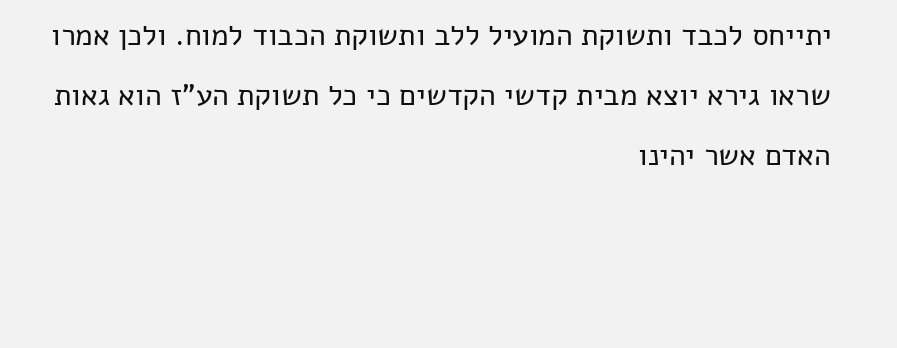יתייחס לכבד ותשוקת המועיל ללב ותשוקת הכבוד למוח. ולכן אמרו שראו גירא יוצא מבית קדשי הקדשים כי כל תשוקת הע"ז הוא גאות האדם אשר יהינו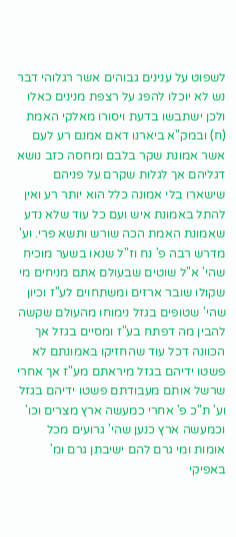לשפוט על ענינים גבוהים אשר רגלוהי דבר נש לא יוכלו להפג על רצפת מנינים כאלו ולכן ישתבשו בדעת ויסורו מאלקי האמת
(ח) ובמק"א ביארנו דאם אמנם רע לעם אשר אמונת שקר בלבם ומחסה כזב נושא דגליהם אך לגלות שקרם על פניהם שישארו בלי אמונה כלל הוא יותר רע ואין להתל באמונת איש ועם כל עוד שלא נדע שאמונת האמת הכה שורש ותשא פרי. וע' מדרש רבה פ' נח וז"ל שנאו בשער מוכיח שהי' א"ל שוטים שבעולם אתם מניחים מי שקולו שובר ארזים ומשתחוים לע"ז וכיון שהי' שטופים בגזל נימוחו מהעולם שקשה להבין מה דפתח בע"ז ומסיים בגזל אך הכוונה דכל עוד שהחזיקו באמונתם לא פשטו ידיהם בגזל מיראתם מע"ז אך אחרי שרשל אותם מעבודתם פשטו ידיהם בגזל וע' ת"כ פ' אחרי כמעשה ארץ מצרים וכו' וכמעשה ארץ כנען שהי' גרועים מכל אומות ומי גרם להם ישיבתן גרם ומ' באפיקי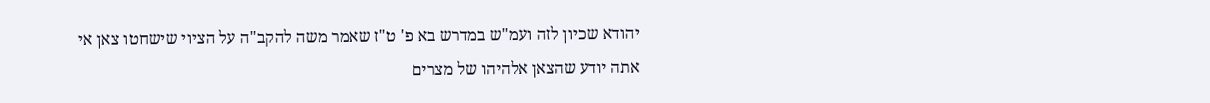יהודא שכיון לזה ועמ"ש במדרש בא פ' ט"ז שאמר משה להקב"ה על הציוי שישחטו צאן אי אתה יודע שהצאן אלהיהו של מצרים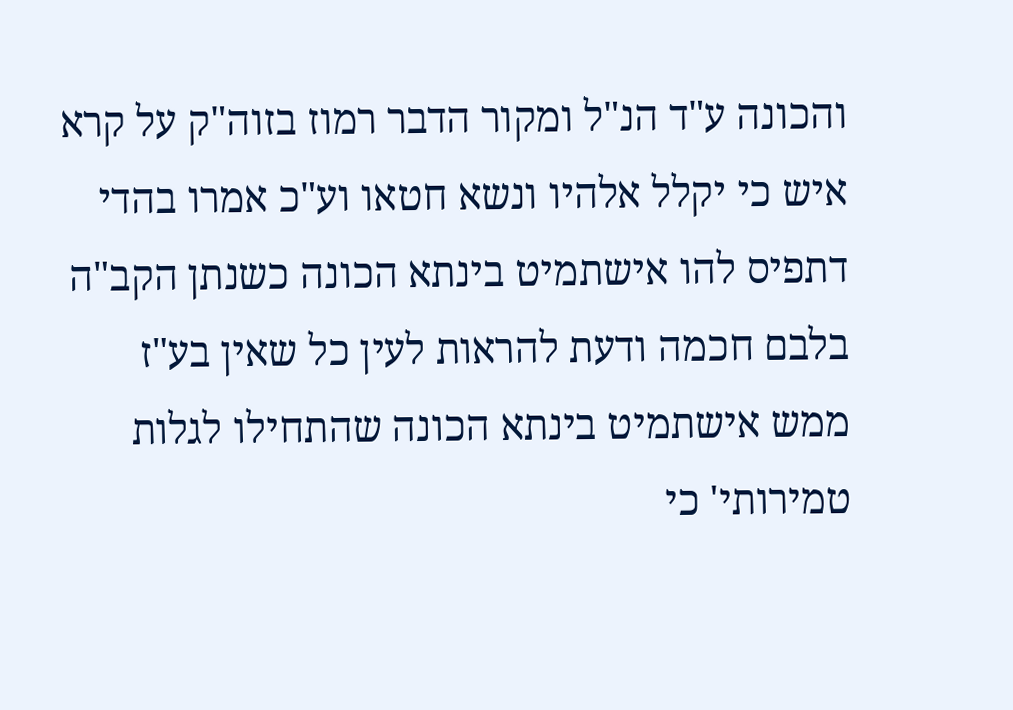והכונה ע"ד הנ"ל ומקור הדבר רמוז בזוה"ק על קרא איש כי יקלל אלהיו ונשא חטאו וע"כ אמרו בהדי דתפיס להו אישתמיט בינתא הכונה כשנתן הקב"ה בלבם חכמה ודעת להראות לעין כל שאין בע"ז ממש אישתמיט בינתא הכונה שהתחילו לגלות טמירותי' כי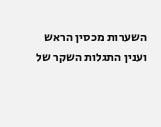השערות מכסין הראש וענין התגלות השקר של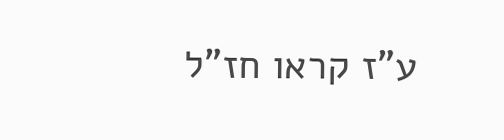ע"ז קראו חז"ל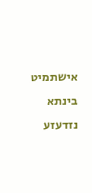אישתמיט בינתא נזדעזע